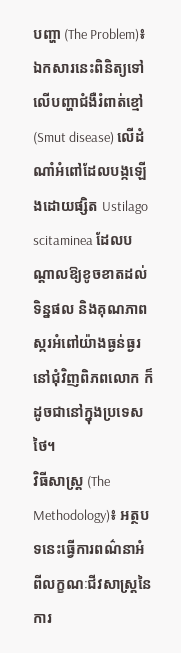បញ្ហា (The Problem)៖ ឯកសារនេះពិនិត្យទៅលើបញ្ហាជំងឺរំពាត់ខ្មៅ (Smut disease) លើដំណាំអំពៅដែលបង្កឡើងដោយផ្សិត Ustilago scitaminea ដែលបណ្តាលឱ្យខូចខាតដល់ទិន្នផល និងគុណភាពស្ករអំពៅយ៉ាងធ្ងន់ធ្ងរនៅជុំវិញពិភពលោក ក៏ដូចជានៅក្នុងប្រទេសថៃ។
វិធីសាស្ត្រ (The Methodology)៖ អត្ថបទនេះធ្វើការពណ៌នាអំពីលក្ខណៈជីវសាស្ត្រនៃការ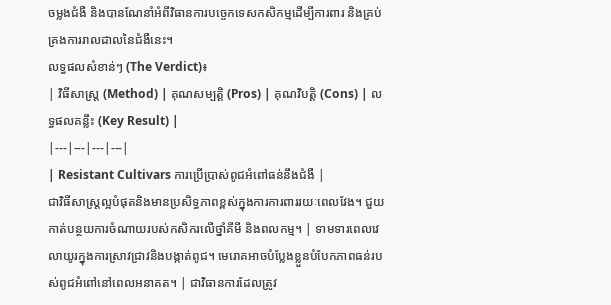ចម្លងជំងឺ និងបានណែនាំអំពីវិធានការបច្ចេកទេសកសិកម្មដើម្បីការពារ និងគ្រប់គ្រងការរាលដាលនៃជំងឺនេះ។
លទ្ធផលសំខាន់ៗ (The Verdict)៖
| វិធីសាស្ត្រ (Method) | គុណសម្បត្តិ (Pros) | គុណវិបត្តិ (Cons) | លទ្ធផលគន្លឹះ (Key Result) |
|---|---|---|---|
| Resistant Cultivars ការប្រើប្រាស់ពូជអំពៅធន់នឹងជំងឺ |
ជាវិធីសាស្ត្រល្អបំផុតនិងមានប្រសិទ្ធភាពខ្ពស់ក្នុងការការពាររយៈពេលវែង។ ជួយកាត់បន្ថយការចំណាយរបស់កសិករលើថ្នាំគីមី និងពលកម្ម។ | ទាមទារពេលវេលាយូរក្នុងការស្រាវជ្រាវនិងបង្កាត់ពូជ។ មេរោគអាចបំប្លែងខ្លួនបំបែកភាពធន់របស់ពូជអំពៅនៅពេលអនាគត។ | ជាវិធានការដែលត្រូវ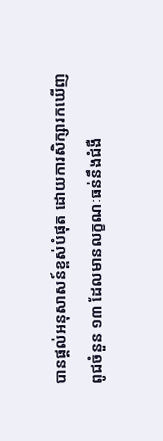បានផ្តល់អនុសាសន៍ខ្ពស់បំផុត ដោយការសិក្សារកឃើញពូជចំនួន ១៣ ដែលមានលក្ខណៈធន់នឹងជំងឺ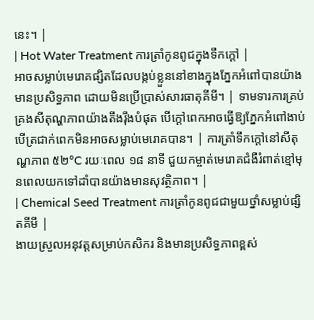នេះ។ |
| Hot Water Treatment ការត្រាំកូនពូជក្នុងទឹកក្ដៅ |
អាចសម្លាប់មេរោគផ្សិតដែលបង្កប់ខ្លួននៅខាងក្នុងភ្នែកអំពៅបានយ៉ាងមានប្រសិទ្ធភាព ដោយមិនប្រើប្រាស់សារធាតុគីមី។ | ទាមទារការគ្រប់គ្រងសីតុណ្ហភាពយ៉ាងតឹងរ៉ឹងបំផុត បើក្តៅពេកអាចធ្វើឱ្យភ្នែកអំពៅងាប់ បើត្រជាក់ពេកមិនអាចសម្លាប់មេរោគបាន។ | ការត្រាំទឹកក្ដៅនៅសីតុណ្ហភាព ៥២°C រយៈពេល ១៨ នាទី ជួយកម្ចាត់មេរោគជំងឺរំពាត់ខ្មៅមុនពេលយកទៅដាំបានយ៉ាងមានសុវត្ថិភាព។ |
| Chemical Seed Treatment ការត្រាំកូនពូជជាមួយថ្នាំសម្លាប់ផ្សិតគីមី |
ងាយស្រួលអនុវត្តសម្រាប់កសិករ និងមានប្រសិទ្ធភាពខ្ពស់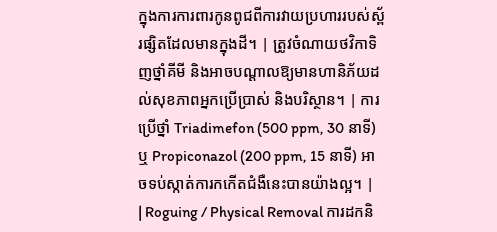ក្នុងការការពារកូនពូជពីការវាយប្រហាររបស់ស្ព័រផ្សិតដែលមានក្នុងដី។ | ត្រូវចំណាយថវិកាទិញថ្នាំគីមី និងអាចបណ្តាលឱ្យមានហានិភ័យដល់សុខភាពអ្នកប្រើប្រាស់ និងបរិស្ថាន។ | ការប្រើថ្នាំ Triadimefon (500 ppm, 30 នាទី) ឬ Propiconazol (200 ppm, 15 នាទី) អាចទប់ស្កាត់ការកកើតជំងឺនេះបានយ៉ាងល្អ។ |
| Roguing / Physical Removal ការដកនិ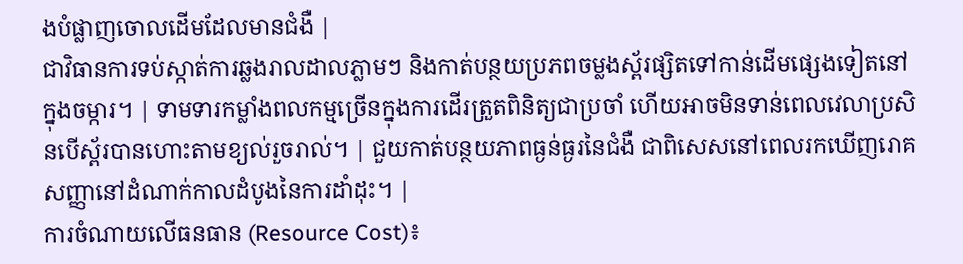ងបំផ្លាញចោលដើមដែលមានជំងឺ |
ជាវិធានការទប់ស្កាត់ការឆ្លងរាលដាលភ្លាមៗ និងកាត់បន្ថយប្រភពចម្លងស្ព័រផ្សិតទៅកាន់ដើមផ្សេងទៀតនៅក្នុងចម្ការ។ | ទាមទារកម្លាំងពលកម្មច្រើនក្នុងការដើរត្រួតពិនិត្យជាប្រចាំ ហើយអាចមិនទាន់ពេលវេលាប្រសិនបើស្ព័របានហោះតាមខ្យល់រួចរាល់។ | ជួយកាត់បន្ថយភាពធ្ងន់ធ្ងរនៃជំងឺ ជាពិសេសនៅពេលរកឃើញរោគសញ្ញានៅដំណាក់កាលដំបូងនៃការដាំដុះ។ |
ការចំណាយលើធនធាន (Resource Cost)៖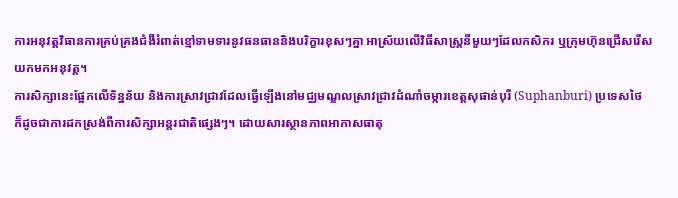ការអនុវត្តវិធានការគ្រប់គ្រងជំងឺរំពាត់ខ្មៅទាមទារនូវធនធាននិងបរិក្ខារខុសៗគ្នា អាស្រ័យលើវិធីសាស្ត្រនីមួយៗដែលកសិករ ឬក្រុមហ៊ុនជ្រើសរើសយកមកអនុវត្ត។
ការសិក្សានេះផ្អែកលើទិន្នន័យ និងការស្រាវជ្រាវដែលធ្វើឡើងនៅមជ្ឈមណ្ឌលស្រាវជ្រាវដំណាំចម្ការខេត្តសុផាន់បុរី (Suphanburi) ប្រទេសថៃ ក៏ដូចជាការដកស្រង់ពីការសិក្សាអន្តរជាតិផ្សេងៗ។ ដោយសារស្ថានភាពអាកាសធាតុ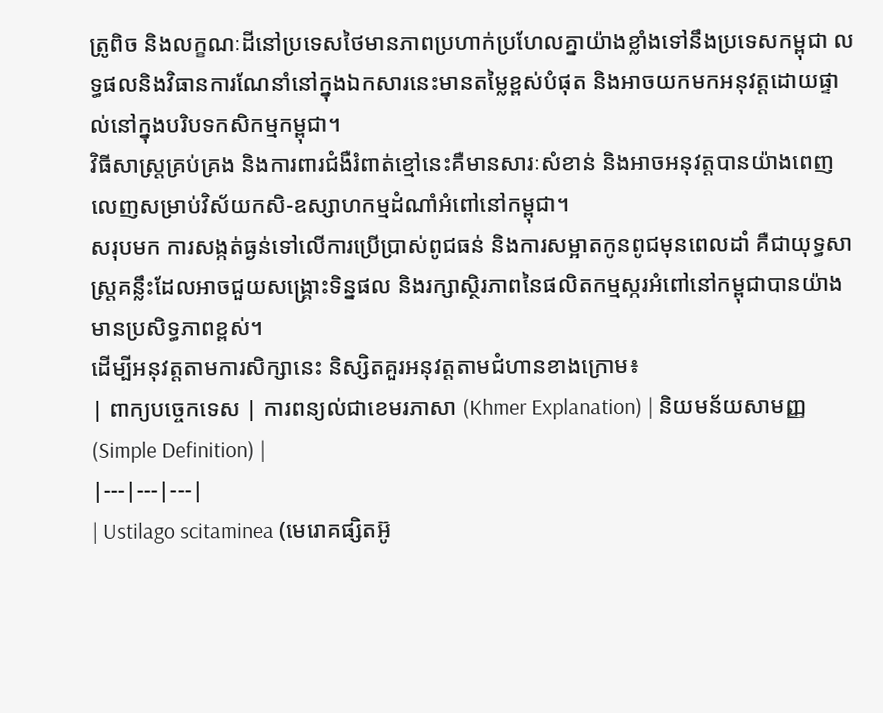ត្រូពិច និងលក្ខណៈដីនៅប្រទេសថៃមានភាពប្រហាក់ប្រហែលគ្នាយ៉ាងខ្លាំងទៅនឹងប្រទេសកម្ពុជា លទ្ធផលនិងវិធានការណែនាំនៅក្នុងឯកសារនេះមានតម្លៃខ្ពស់បំផុត និងអាចយកមកអនុវត្តដោយផ្ទាល់នៅក្នុងបរិបទកសិកម្មកម្ពុជា។
វិធីសាស្ត្រគ្រប់គ្រង និងការពារជំងឺរំពាត់ខ្មៅនេះគឺមានសារៈសំខាន់ និងអាចអនុវត្តបានយ៉ាងពេញលេញសម្រាប់វិស័យកសិ-ឧស្សាហកម្មដំណាំអំពៅនៅកម្ពុជា។
សរុបមក ការសង្កត់ធ្ងន់ទៅលើការប្រើប្រាស់ពូជធន់ និងការសម្អាតកូនពូជមុនពេលដាំ គឺជាយុទ្ធសាស្ត្រគន្លឹះដែលអាចជួយសង្គ្រោះទិន្នផល និងរក្សាស្ថិរភាពនៃផលិតកម្មស្ករអំពៅនៅកម្ពុជាបានយ៉ាងមានប្រសិទ្ធភាពខ្ពស់។
ដើម្បីអនុវត្តតាមការសិក្សានេះ និស្សិតគួរអនុវត្តតាមជំហានខាងក្រោម៖
| ពាក្យបច្ចេកទេស | ការពន្យល់ជាខេមរភាសា (Khmer Explanation) | និយមន័យសាមញ្ញ (Simple Definition) |
|---|---|---|
| Ustilago scitaminea (មេរោគផ្សិតអ៊ូ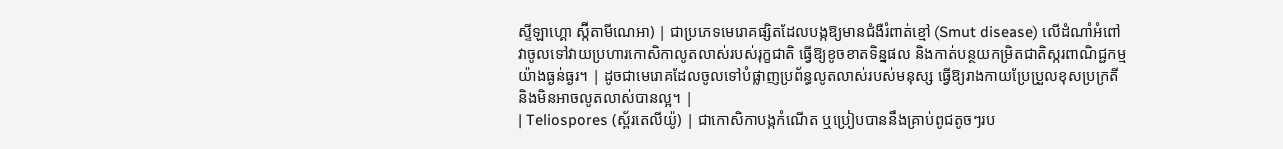ស្ទីឡាហ្គោ ស្ក៊ីតាមីណេអា) | ជាប្រភេទមេរោគផ្សិតដែលបង្កឱ្យមានជំងឺរំពាត់ខ្មៅ (Smut disease) លើដំណាំអំពៅ វាចូលទៅវាយប្រហារកោសិកាលូតលាស់របស់រុក្ខជាតិ ធ្វើឱ្យខូចខាតទិន្នផល និងកាត់បន្ថយកម្រិតជាតិស្ករពាណិជ្ជកម្មយ៉ាងធ្ងន់ធ្ងរ។ | ដូចជាមេរោគដែលចូលទៅបំផ្លាញប្រព័ន្ធលូតលាស់របស់មនុស្ស ធ្វើឱ្យរាងកាយប្រែប្រួលខុសប្រក្រតី និងមិនអាចលូតលាស់បានល្អ។ |
| Teliospores (ស្ព័រតេលីយ៉ូ) | ជាកោសិកាបង្កកំណើត ឬប្រៀបបាននឹងគ្រាប់ពូជតូចៗរប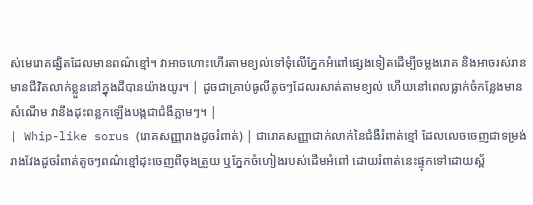ស់មេរោគផ្សិតដែលមានពណ៌ខ្មៅ។ វាអាចហោះហើរតាមខ្យល់ទៅទុំលើភ្នែកអំពៅផ្សេងទៀតដើម្បីចម្លងរោគ និងអាចរស់រានមានជីវិតលាក់ខ្លួននៅក្នុងដីបានយ៉ាងយូរ។ | ដូចជាគ្រាប់ធូលីតូចៗដែលរសាត់តាមខ្យល់ ហើយនៅពេលធ្លាក់ចំកន្លែងមានសំណើម វានឹងដុះពន្លកឡើងបង្កជាជំងឺភ្លាមៗ។ |
| Whip-like sorus (រោគសញ្ញារាងដូចរំពាត់) | ជារោគសញ្ញាជាក់លាក់នៃជំងឺរំពាត់ខ្មៅ ដែលលេចចេញជាទម្រង់រាងវែងដូចរំពាត់តូចៗពណ៌ខ្មៅដុះចេញពីចុងត្រួយ ឬភ្នែកចំហៀងរបស់ដើមអំពៅ ដោយរំពាត់នេះផ្ទុកទៅដោយស្ព័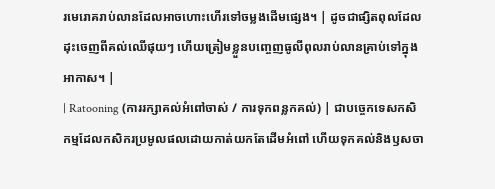រមេរោគរាប់លានដែលអាចហោះហើរទៅចម្លងដើមផ្សេង។ | ដូចជាផ្សិតពុលដែលដុះចេញពីគល់ឈើផុយៗ ហើយត្រៀមខ្លួនបញ្ចេញធូលីពុលរាប់លានគ្រាប់ទៅក្នុងអាកាស។ |
| Ratooning (ការរក្សាគល់អំពៅចាស់ / ការទុកពន្លកគល់) | ជាបច្ចេកទេសកសិកម្មដែលកសិករប្រមូលផលដោយកាត់យកតែដើមអំពៅ ហើយទុកគល់និងឫសចា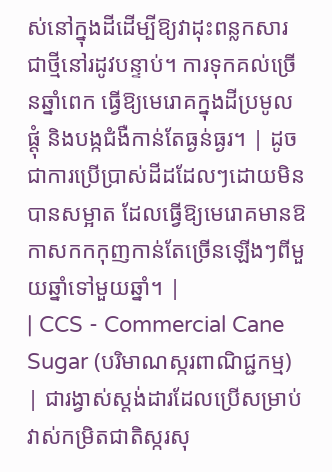ស់នៅក្នុងដីដើម្បីឱ្យវាដុះពន្លកសារជាថ្មីនៅរដូវបន្ទាប់។ ការទុកគល់ច្រើនឆ្នាំពេក ធ្វើឱ្យមេរោគក្នុងដីប្រមូលផ្តុំ និងបង្កជំងឺកាន់តែធ្ងន់ធ្ងរ។ | ដូចជាការប្រើប្រាស់ដីដដែលៗដោយមិនបានសម្អាត ដែលធ្វើឱ្យមេរោគមានឱកាសកកកុញកាន់តែច្រើនឡើងៗពីមួយឆ្នាំទៅមួយឆ្នាំ។ |
| CCS - Commercial Cane Sugar (បរិមាណស្ករពាណិជ្ជកម្ម) | ជារង្វាស់ស្តង់ដារដែលប្រើសម្រាប់វាស់កម្រិតជាតិស្ករសុ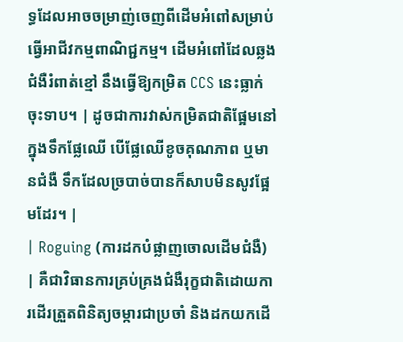ទ្ធដែលអាចចម្រាញ់ចេញពីដើមអំពៅសម្រាប់ធ្វើអាជីវកម្មពាណិជ្ជកម្ម។ ដើមអំពៅដែលឆ្លងជំងឺរំពាត់ខ្មៅ នឹងធ្វើឱ្យកម្រិត CCS នេះធ្លាក់ចុះទាប។ | ដូចជាការវាស់កម្រិតជាតិផ្អែមនៅក្នុងទឹកផ្លែឈើ បើផ្លែឈើខូចគុណភាព ឬមានជំងឺ ទឹកដែលច្របាច់បានក៏សាបមិនសូវផ្អែមដែរ។ |
| Roguing (ការដកបំផ្លាញចោលដើមជំងឺ) | គឺជាវិធានការគ្រប់គ្រងជំងឺរុក្ខជាតិដោយការដើរត្រួតពិនិត្យចម្ការជាប្រចាំ និងដកយកដើ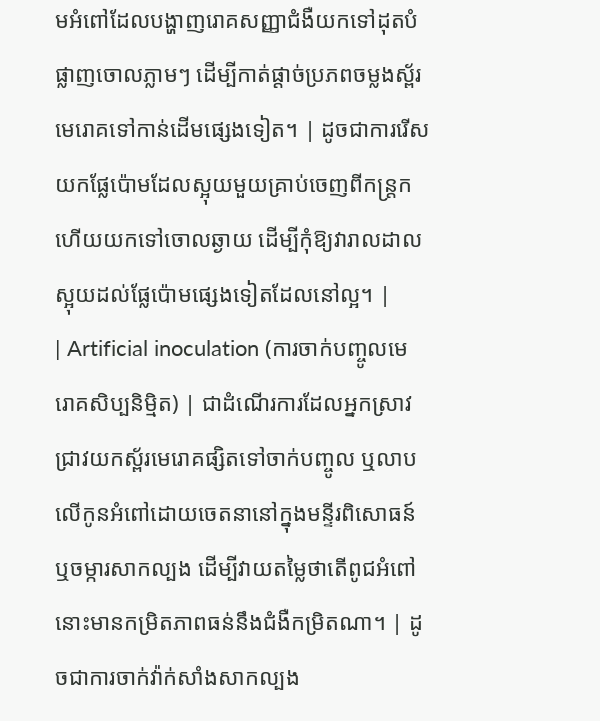មអំពៅដែលបង្ហាញរោគសញ្ញាជំងឺយកទៅដុតបំផ្លាញចោលភ្លាមៗ ដើម្បីកាត់ផ្តាច់ប្រភពចម្លងស្ព័រមេរោគទៅកាន់ដើមផ្សេងទៀត។ | ដូចជាការរើសយកផ្លែប៉ោមដែលស្អុយមួយគ្រាប់ចេញពីកន្ត្រក ហើយយកទៅចោលឆ្ងាយ ដើម្បីកុំឱ្យវារាលដាលស្អុយដល់ផ្លែប៉ោមផ្សេងទៀតដែលនៅល្អ។ |
| Artificial inoculation (ការចាក់បញ្ចូលមេរោគសិប្បនិម្មិត) | ជាដំណើរការដែលអ្នកស្រាវជ្រាវយកស្ព័រមេរោគផ្សិតទៅចាក់បញ្ចូល ឬលាបលើកូនអំពៅដោយចេតនានៅក្នុងមន្ទីរពិសោធន៍ ឬចម្ការសាកល្បង ដើម្បីវាយតម្លៃថាតើពូជអំពៅនោះមានកម្រិតភាពធន់នឹងជំងឺកម្រិតណា។ | ដូចជាការចាក់វ៉ាក់សាំងសាកល្បង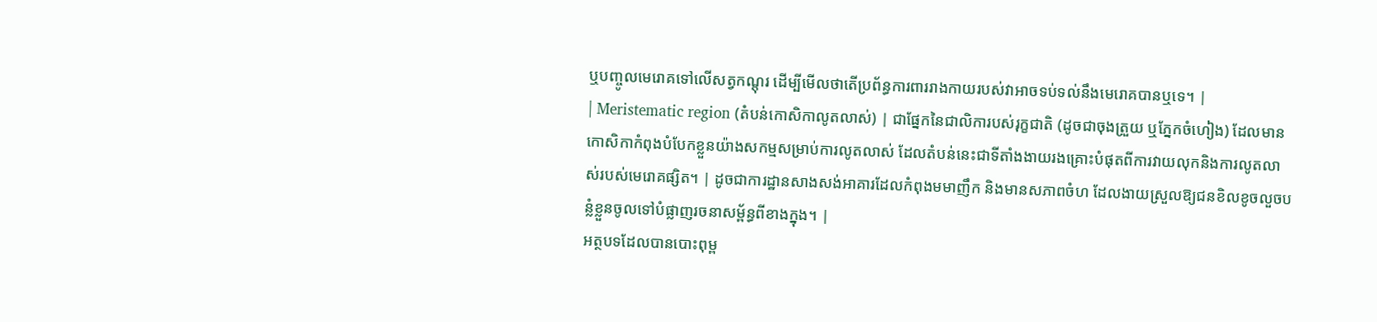ឬបញ្ចូលមេរោគទៅលើសត្វកណ្តុរ ដើម្បីមើលថាតើប្រព័ន្ធការពាររាងកាយរបស់វាអាចទប់ទល់នឹងមេរោគបានឬទេ។ |
| Meristematic region (តំបន់កោសិកាលូតលាស់) | ជាផ្នែកនៃជាលិការបស់រុក្ខជាតិ (ដូចជាចុងត្រួយ ឬភ្នែកចំហៀង) ដែលមានកោសិកាកំពុងបំបែកខ្លួនយ៉ាងសកម្មសម្រាប់ការលូតលាស់ ដែលតំបន់នេះជាទីតាំងងាយរងគ្រោះបំផុតពីការវាយលុកនិងការលូតលាស់របស់មេរោគផ្សិត។ | ដូចជាការដ្ឋានសាងសង់អាគារដែលកំពុងមមាញឹក និងមានសភាពចំហ ដែលងាយស្រួលឱ្យជនខិលខូចលួចបន្លំខ្លួនចូលទៅបំផ្លាញរចនាសម្ព័ន្ធពីខាងក្នុង។ |
អត្ថបទដែលបានបោះពុម្ព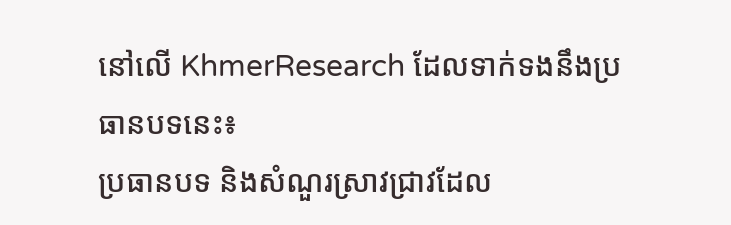នៅលើ KhmerResearch ដែលទាក់ទងនឹងប្រធានបទនេះ៖
ប្រធានបទ និងសំណួរស្រាវជ្រាវដែល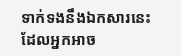ទាក់ទងនឹងឯកសារនេះ ដែលអ្នកអាច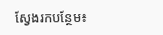ស្វែងរកបន្ថែម៖